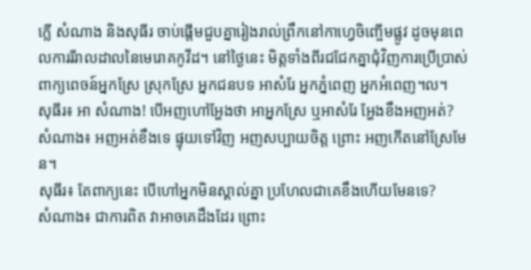ក្លើ សំណាង និងសុធីរ ចាប់ផ្តើមជួបគ្នារៀងរាល់ព្រឹកនៅកាហ្វេចិញ្ចើមផ្លូវ ដូចមុនពេលការរីរាលដាលនៃមេរោគកូវីដ។ នៅថ្ងៃនេះ មិត្តទាំងពីរជជែកគ្នាជុំវិញការប្រើប្រាស់ពាក្យពេចន៍អ្នកស្រែ ស្រុកស្រែ អ្នកជនបទ អាសំរែ អ្នកភ្នំពេញ អ្នកអំពេញ។ល។
សុធីរ៖ អា សំណាង! បើអញហៅអ្ហែងថា អាអ្នកស្រែ ឬអាសំរែ អ្ហែងខឹងអញអត់?
សំណាង៖ អញអត់ខឹងទេ ផ្ទុយទៅវិញ អញសប្បាយចិត្ត ព្រោះ អញកើតនៅស្រែមែន។
សុធីរ៖ តែពាក្យនេះ បើហៅអ្នកមិនស្គាល់គ្នា ប្រហែលជាគេខឹងហើយមែនទេ?
សំណាង៖ ជាការពិត វាអាចគេដឹងដែរ ព្រោះ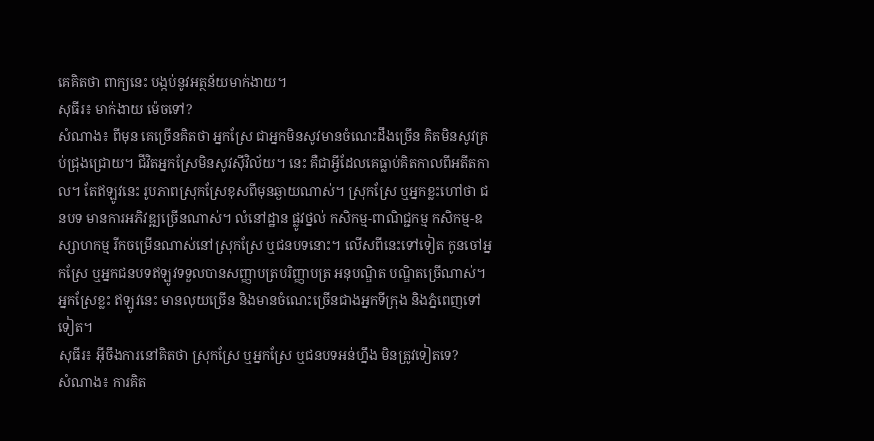គេគិតថា ពាក្យនេះ បង្កប់នូវអត្ថន័យមាក់ងាយ។
សុធីរ៖ មាក់ងាយ ម៉េចទៅ?
សំណាង៖ ពីមុន គេច្រើនគិតថា អ្នកស្រែ ជាអ្នកមិនសូវមានចំណេះដឹងច្រើន គិតមិនសូវគ្រប់ជ្រុងជ្រោយ។ ជីវិតអ្នកស្រែមិនសូវស៊ីវិល័យ។ នេះ គឺជាអ្វីដែលគេធ្លាប់គិតកាលពីអតីតកាល។ តែឥឡូវនេះ រូបភាពស្រុកស្រែខុសពីមុនឆ្ងាយណាស់។ ស្រុកស្រែ ឬអ្នកខ្លះហៅថា ជនបទ មានការអភិវឌ្ឍច្រើនណាស់។ លំនៅដ្ឋាន ផ្លូវថ្នល់ កសិកម្ម-ពាណិជ្ជកម្ម កសិកម្ម-ឧស្សាហកម្ម រីកចម្រើនណាស់នៅស្រុកស្រែ ឬជនបទនោះ។ លើសពីនេះទៅទៀត កូនចៅអ្នកស្រែ ឬអ្នកជនបទឥឡូវទទួលបានសញ្ញាបត្របរិញ្ញាបត្រ អនុបណ្ឌិត បណ្ឌិតច្រើណាស់។ អ្នកស្រែខ្លះ ឥឡូវនេះ មានលុយច្រើន និងមានចំណេះច្រើនជាងអ្នកទីក្រុង និងភ្នំពេញទៅទៀត។
សុធីរ៖ អ៊ីចឹងការនៅគិតថា ស្រុកស្រែ ឬអ្នកស្រែ ឬជនបទអន់ហ្នឹង មិនត្រូវទៀតទេ?
សំណាង៖ ការគិត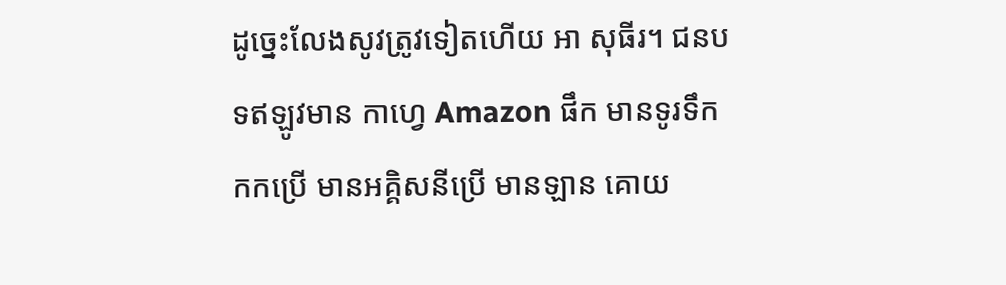ដូច្នេះលែងសូវត្រូវទៀតហើយ អា សុធីរ។ ជនបទឥឡូវមាន កាហ្វេ Amazon ផឹក មានទូរទឹកកកប្រើ មានអគ្គិសនីប្រើ មានឡាន គោយ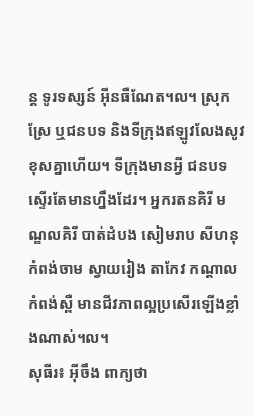ន្ត ទូរទស្សន៍ អ៊ីនធឺណែត។ល។ ស្រុកស្រែ ឬជនបទ និងទីក្រុងឥឡូវលែងសូវខុសគ្នាហើយ។ ទីក្រុងមានអី្វ ជនបទស្ទើរតែមានហ្នឹងដែរ។ អ្នករតនគិរី មណ្ឌលគិរី បាត់ដំបង សៀមរាប សីហនុ កំពង់ចាម ស្វាយរៀង តាកែវ កណ្តាល កំពង់ស្ពឺ មានជីវភាពល្អប្រសើរឡើងខ្លាំងណាស់។ល។
សុធីរ៖ អ៊ីចឹង ពាក្យថា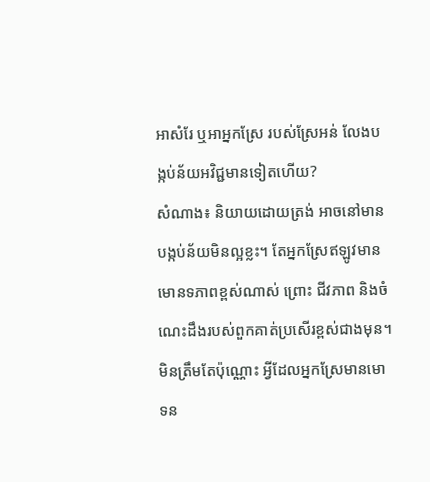អាសំរែ ឬអាអ្នកស្រែ របស់ស្រែអន់ លែងបង្កប់ន័យអវិជ្ជមានទៀតហើយ?
សំណាង៖ និយាយដោយត្រង់ អាចនៅមានបង្កប់ន័យមិនល្អខ្លះ។ តែអ្នកស្រែឥឡូវមានមោនទភាពខ្ពស់ណាស់ ព្រោះ ជីវភាព និងចំណេះដឹងរបស់ពួកគាត់ប្រសើរខ្ពស់ជាងមុន។ មិនត្រឹមតែប៉ុណ្ណោះ អ្វីដែលអ្នកស្រែមានមោទន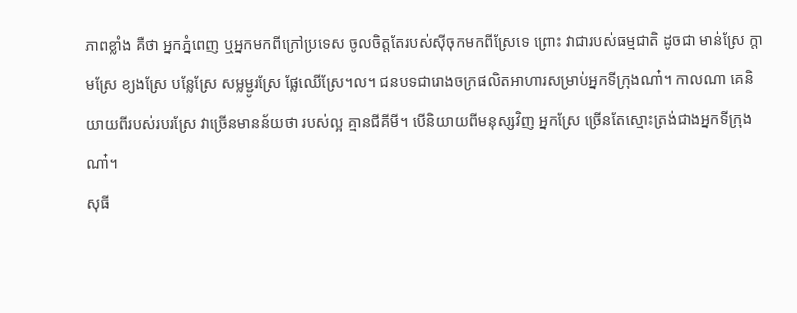ភាពខ្លាំង គឺថា អ្នកភ្នំពេញ ឬអ្នកមកពីក្រៅប្រទេស ចូលចិត្តតែរបស់ស៊ីចុកមកពីស្រែទេ ព្រោះ វាជារបស់ធម្មជាតិ ដូចជា មាន់ស្រែ ក្តាមស្រែ ខ្យងស្រែ បន្លែស្រែ សម្លម្ជូរស្រែ ផ្លែឈើស្រែ។ល។ ជនបទជារោងចក្រផលិតអាហារសម្រាប់អ្នកទីក្រុងណា៎។ កាលណា គេនិយាយពីរបស់របរស្រែ វាច្រើនមានន័យថា របស់ល្អ គ្មានជីគីមី។ បើនិយាយពីមនុស្សវិញ អ្នកស្រែ ច្រើនតែស្មោះត្រង់ជាងអ្នកទីក្រុងណា៎។
សុធី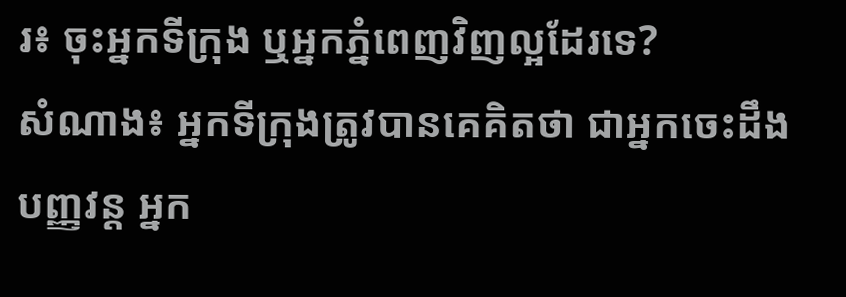រ៖ ចុះអ្នកទីក្រុង ឬអ្នកភ្នំពេញវិញល្អដែរទេ?
សំណាង៖ អ្នកទីក្រុងត្រូវបានគេគិតថា ជាអ្នកចេះដឹង បញ្ញវន្ត អ្នក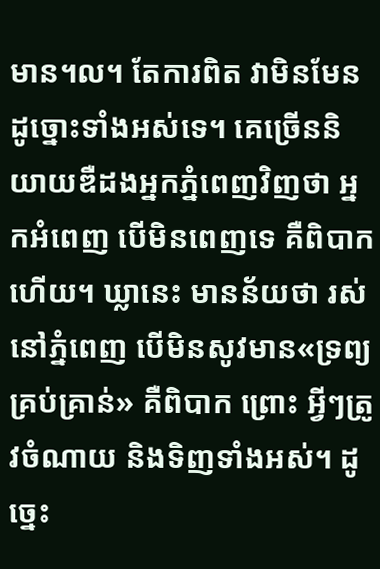មាន។ល។ តែការពិត វាមិនមែនដូច្នោះទាំងអស់ទេ។ គេច្រើននិយាយឌឺដងអ្នកភ្នំពេញវិញថា អ្នកអំពេញ បើមិនពេញទេ គឺពិបាកហើយ។ ឃ្លានេះ មានន័យថា រស់នៅភ្នំពេញ បើមិនសូវមាន«ទ្រព្យគ្រប់គ្រាន់» គឺពិបាក ព្រោះ អ្វីៗត្រូវចំណាយ និងទិញទាំងអស់។ ដូច្នេះ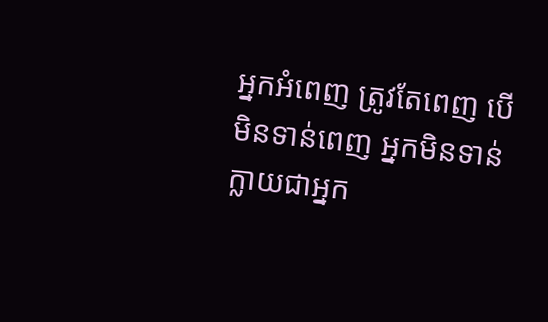អ្នកអំពេញ ត្រូវតែពេញ បើមិនទាន់ពេញ អ្នកមិនទាន់ក្លាយជាអ្នក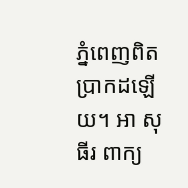ភ្នំពេញពិតប្រាកដឡើយ។ អា សុធីរ ពាក្យ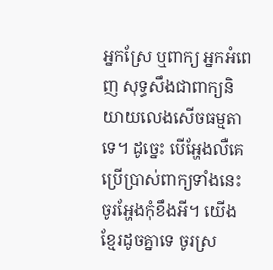អ្នកស្រែ ឬពាក្យ អ្នកអំពេញ សុទ្ធសឹងជាពាក្យនិយាយលេងសើចធម្មតាទេ។ ដូច្នេះ បើអ្ហែងលឺគេប្រើប្រាស់ពាក្យទាំងនេះ ចូរអ្ហែងកុំខឹងអី។ យើងខ្មែរដូចគ្នាទេ ចូរស្រ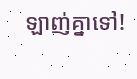ឡាញ់គ្នាទៅ!